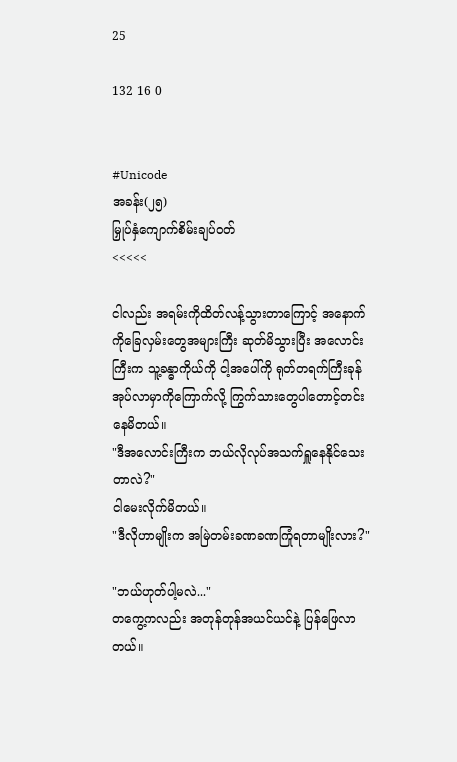25

132 16 0


#Unicode
အခန်း(၂၅)
မြှုပ်နှံကျောက်စိမ်းချပ်ဝတ်
<<<<<

ငါလည်း အရမ်းကိုထိတ်လန့်သွားတာကြောင့် အနောက်ကိုခြေလှမ်းတွေအများကြီး ဆုတ်မိသွားပြီး အလောင်းကြီးက သူ့ခန္ဓာကိုယ်ကို ငါ့အပေါ်ကို ရုတ်တရက်ကြီးခုန်အုပ်လာမှာကိုကြောက်လို့ ကြွက်သားတွေပါတောင့်တင်းနေမိတယ်။
"ဒီအလောင်းကြီးက ဘယ်လိုလုပ်အသက်ရှူနေနိုင်သေးတာလဲ?"
ငါမေးလိုက်မိတယ်။
"ဒီလိုဟာမျိုးက အမြဲတမ်းခဏခဏကြုံရတာမျိုးလား?"

"ဘယ်ဟုတ်ပါ့မလဲ..."
တကွေ့ကလည်း အတုန်တုန်အယင်ယင်နဲ့ ပြန်ဖြေလာတယ်။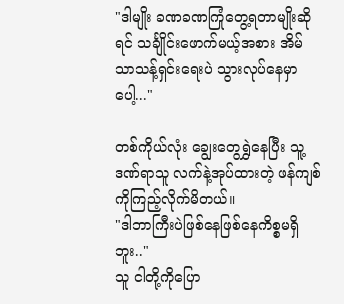"ဒါမျိုး ခဏခဏကြုံတွေ့ရတာမျိုးဆိုရင် သင်္ချိုင်းဖောက်မယ့်အစား အိမ်သာသန့်ရှင်းရေးပဲ သွားလုပ်နေမှာပေါ့..."

တစ်ကိုယ်လုံး ချွေးတွေရွှဲနေပြီး သူ့ဒဏ်ရာသူ လက်နဲ့အုပ်ထားတဲ့ ဖန်ကျစ်ကိုကြည့်လိုက်မိတယ်။
"ဒါဘာကြီးပဲဖြစ်နေဖြစ်နေကိစ္စမရှိဘူး.."
သူ ငါတို့ကိုပြော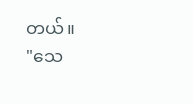တယ်။
"သေ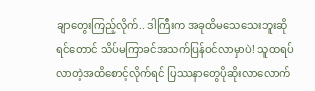ချာတွေးကြည့်လိုက်.. ဒါကြီးက အခုထိမသေသေးဘူးဆိုရင်တောင် သိပ်မကြာခင်အသက်ပြန်ဝင်လာမှာပဲ! သူထရပ်လာတဲ့အထိစောင့်လိုက်ရင် ပြဿနာတွေပိုဆိုးလာလောက်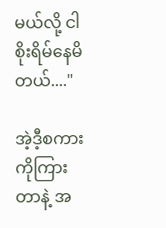မယ်လို့ ငါစိုးရိမ်နေမိတယ်...."

အဲ့ဒီ့စကားကိုကြားတာနဲ့ အ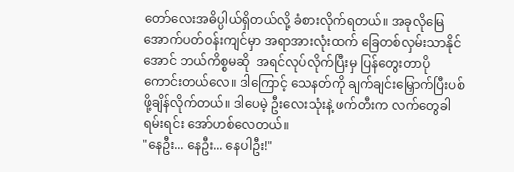တော်လေးအဓိပ္ပါယ်ရှိတယ်လို့ ခံစားလိုက်ရတယ်။ အခုလိုမြေအောက်ပတ်ဝန်းကျင်မှာ အရာအားလုံးထက် ခြေတစ်လှမ်းသာနိုင်အောင် ဘယ်ကိစ္စမဆို  အရင်လုပ်လိုက်ပြီးမှ ပြန်တွေးတာပိုကောင်းတယ်လေ။ ဒါကြောင့် သေနတ်ကို ချက်ချင်းမြှောက်ပြီးပစ်ဖို့ချိန်လိုက်တယ်။ ဒါပေမဲ့ ဦးလေးသုံးနဲ့ ဖက်တီးက လက်တွေခါရမ်းရင်း အော်ဟစ်လေတယ်။
"နေဦး... နေဦး... နေပါဦး!"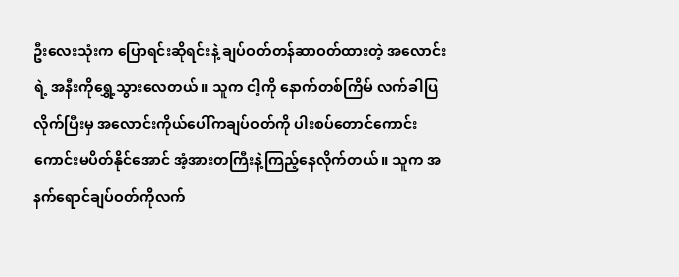ဦးလေးသုံးက ပြောရင်းဆိုရင်းနဲ့ ချပ်ဝတ်တန်ဆာဝတ်ထားတဲ့ အလောင်းရဲ့ အနီးကိုရွှေ့သွားလေတယ်။ သူက ငါ့ကို နောက်တစ်ကြိမ် လက်ခါပြလိုက်ပြီးမှ အလောင်းကိုယ်ပေါ်ကချပ်ဝတ်ကို ပါးစပ်တောင်ကောင်းကောင်းမပိတ်နိုင်အောင် အံ့အားတကြီးနဲ့ကြည့်နေလိုက်တယ်။ သူက အနက်ရောင်ချပ်ဝတ်ကိုလက်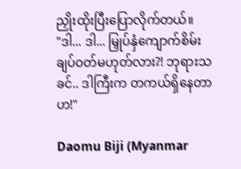ညှိုးထိုးပြီးပြောလိုက်တယ်။
"ဒါ... ဒါ... မြှုပ်နှံကျောက်စိမ်းချပ်ဝတ်မဟုတ်လား?! ဘုရားသခင်.. ဒါကြီးက တကယ်ရှိနေတာဟ!"

Daomu Biji (Myanmar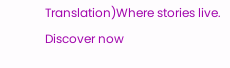Translation)Where stories live. Discover now